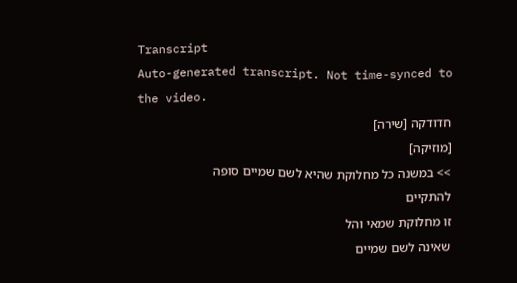Transcript
Auto-generated transcript. Not time-synced to the video.
חדודקה [שירה]
[מוזיקה]
>> במשנה כל מחלוקת שהיא לשם שמיים סופה
להתקיים
זו מחלוקת שמאי והל
שאינה לשם שמיים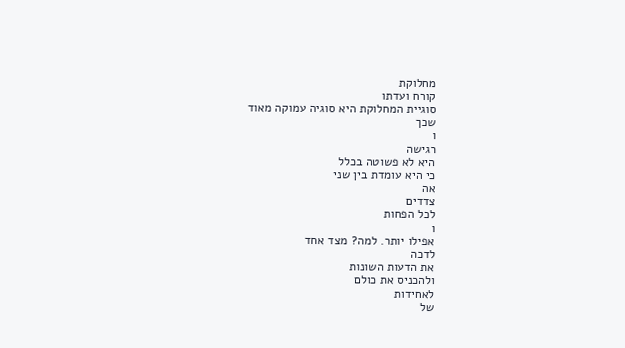מחלוקת
קורח ועדתו
סוגיית המחלוקת היא סוגיה עמוקה מאוד
שכך
ו
רגישה
היא לא פשוטה בכלל
כי היא עומדת בין שני
אה
צדדים
לכל הפחות
ו
אפילו יותר. למה? מצד אחד
לדכה
את הדעות השונות
ולהכניס את כולם
לאחידות
של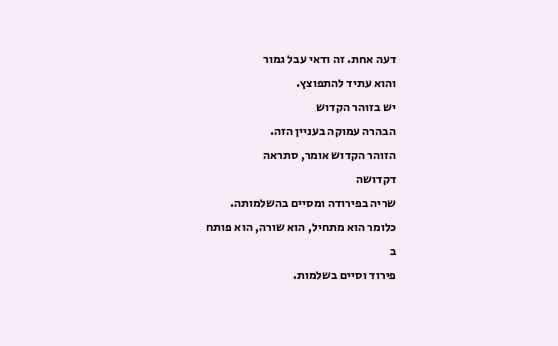דעה אחת. זה ודאי עבל גמור
והוא עתיד להתפוצץ.
יש בזוהר הקדוש
הבהרה עמוקה בעניין הזה.
הזוהר הקדוש אומר, סתראה
דקדושה
שריה בפירודה ומסיים בהשלמותה.
כלומר הוא מתחיל, הוא שורה, הוא פותח
ב
פירוד וסיים בשלמות.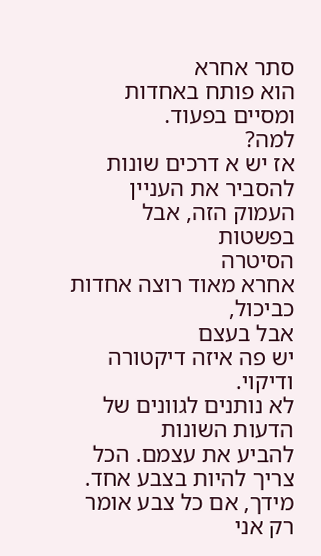סתר אחרא
הוא פותח באחדות ומסיים בפעוד.
למה?
אז יש א דרכים שונות להסביר את העניין
העמוק הזה, אבל בפשטות
הסיטרה
אחרא מאוד רוצה אחדות
כביכול,
אבל בעצם
יש פה איזה דיקטורה ודיקוי.
לא נותנים לגוונים של הדעות השונות
להביע את עצמם. הכל צריך להיות בצבע אחד.
מידך, אם כל צבע אומר רק אני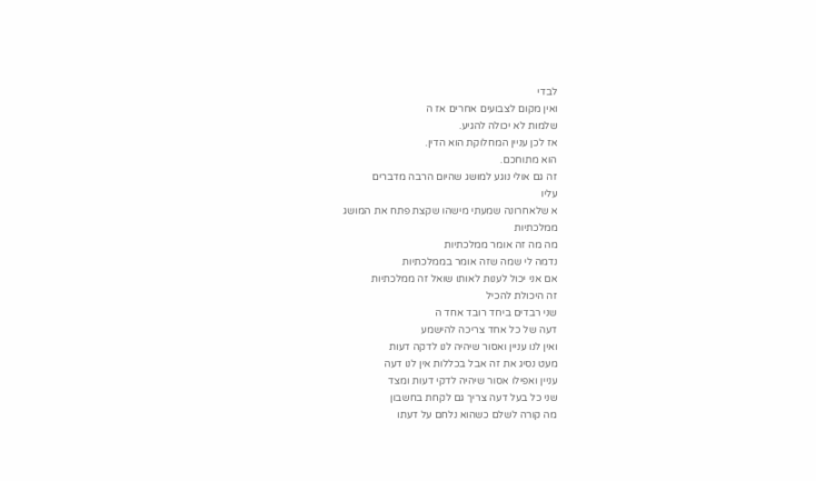לבדי
ואין מקום לצבועים אחרים אז ה
שלמות לא יכולה להגיע.
אז לכן עניין המחלוקת הוא הדין.
הוא מתוחכם.
זה גם אולי נוגע למושג שהיום הרבה מדברים
עליו
א שלאחרונה שמעתי מישהו שקצת פתח את המושג
ממלכתיות
מה מה זה אומר ממלכתיות
נדמה לי שמה שזה אומר בממלכתיות
אם אני יכול לענות לאותו שואל זה ממלכתיות
זה היכולת להכיל
שני רבדים ביחד רובד אחד ה
דעה של כל אחד צריכה להישמע
ואין לנו עניין ואסור שיהיה לנו לדקה דעות
מעט נסיג את זה אבל בכללות אין לנו דעה
עניין ואפילו אסור שיהיה לדקי דעות ומצד
שני כל בעל דעה צריך גם לקחת בחשבון
מה קורה לשלם כשהוא נלחם על דעתו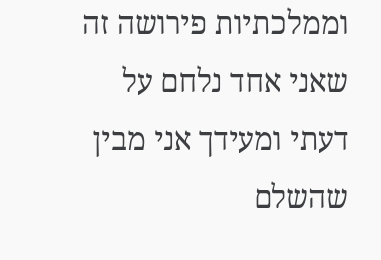וממלכתיות פירושה זה שאני אחד נלחם על
דעתי ומעידך אני מבין שהשלם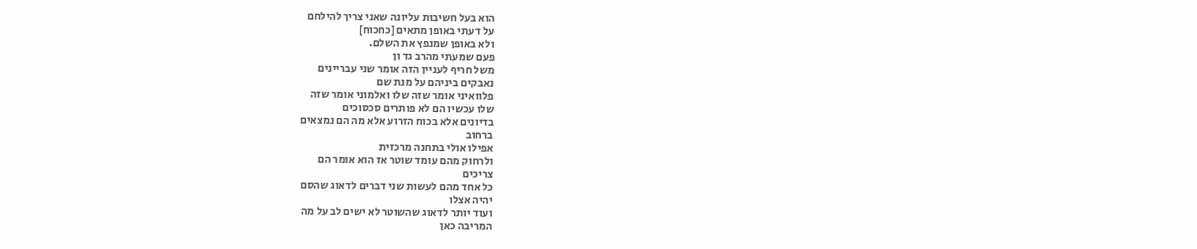הוא בעל חשיבות עליונה שאני צריך להילחם
על דעתי באופן מתאים [כחכוח]
ולא באופן שמנפץ את השלם.
פעם שמעתי מהרב גד ון
משל חריף לעניין הזה אומר שני עבריינים
נאבקים ביניהם על מנת שם
פלוואיני אומר שזה שלו ואלמוני אומר שזה
שלו עכשיו הם לא פותרים סכסוכים
בדיונים אלא בכוח הזרוע אלא מה הם נמצאים
ברחוב
אפילו אולי בתחנה מרכזית
ולרחוק מהם עומד שוטר אז הוא אומר הם
צריכים
כל אחד מהם לעשות שני דברים לדאוג שהסם
יהיה אצלו
ועוד יותר לדאוג שהשוטר לא ישים לב על מה
המריבה כאן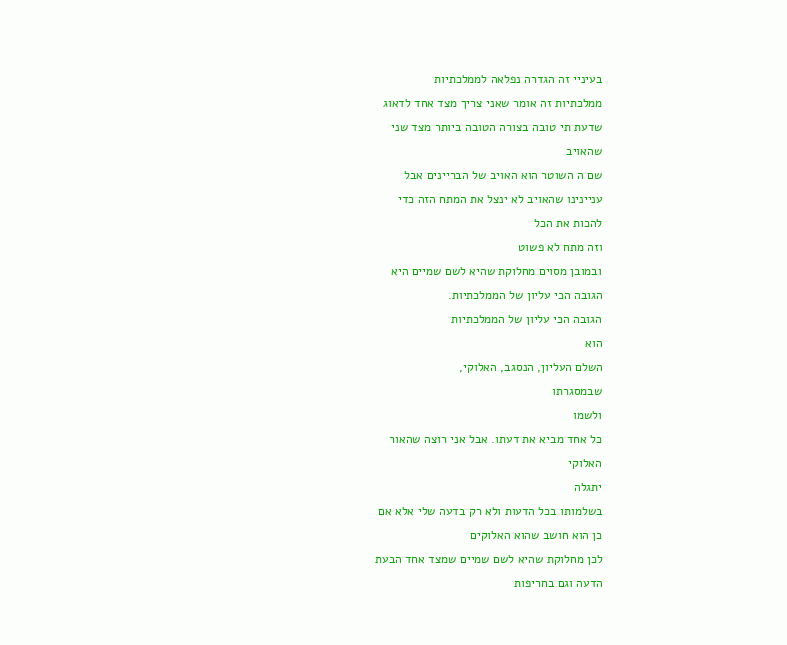בעיניי זה הגדרה נפלאה לממלכתיות
ממלכתיות זה אומר שאני צריך מצד אחד לדאוג
שדעת תי טובה בצורה הטובה ביותר מצד שני
שהאויב
שם ה השוטר הוא האויב של הבריינים אבל
עניינינו שהאויב לא ינצל את המתח הזה כדי
להכות את הכל
וזה מתח לא פשוט
ובמובן מסוים מחלוקת שהיא לשם שמיים היא
הגובה הכי עליון של הממלכתיות.
הגובה הכי עליון של הממלכתיות
הוא
השלם העליון, הנסגב, האלוקי,
שבמסגרתו
ולשמו
כל אחד מביא את דעתו. אבל אני רוצה שהאור
האלוקי
יתגלה
בשלמותו בכל הדעות ולא רק בדעה שלי אלא אם
כן הוא חושב שהוא האלוקים
לכן מחלוקת שהיא לשם שמיים שמצד אחד הבעת
הדעה וגם בחריפות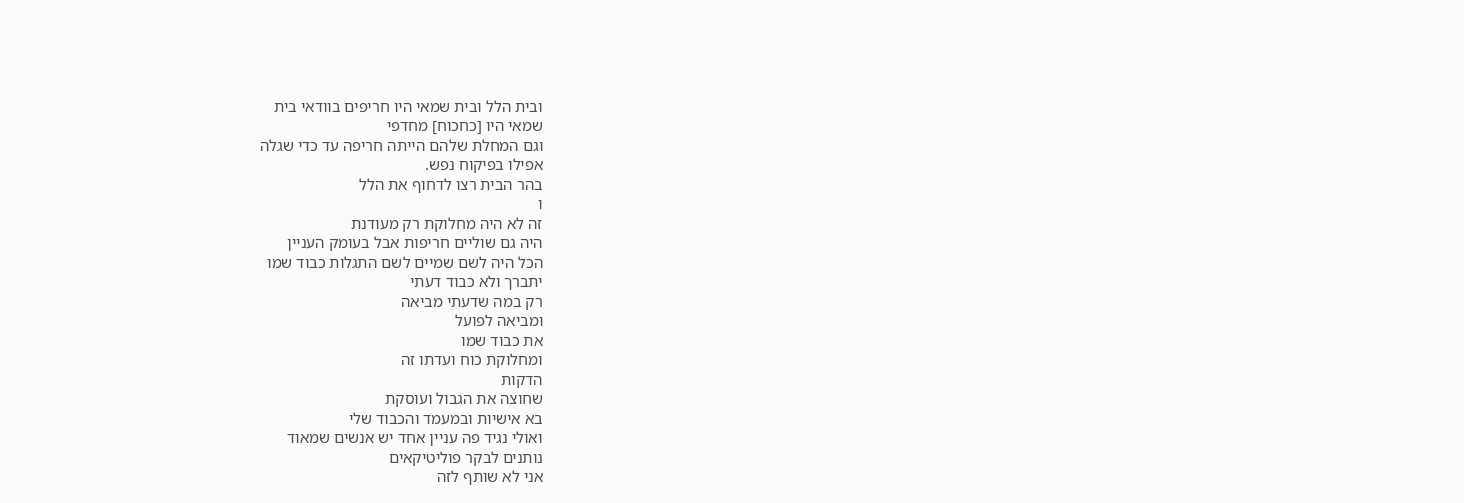ובית הלל ובית שמאי היו חריפים בוודאי בית
שמאי היו [כחכוח] מחדפי
וגם המחלת שלהם הייתה חריפה עד כדי שגלה
אפילו בפיקוח נפש.
בהר הבית רצו לדחוף את הלל
ו
זה לא היה מחלוקת רק מעודנת
היה גם שוליים חריפות אבל בעומק העניין
הכל היה לשם שמיים לשם התגלות כבוד שמו
יתברך ולא כבוד דעתי
רק במה שדעתי מביאה
ומביאה לפועל
את כבוד שמו
ומחלוקת כוח ועדתו זה
הדקות
שחוצה את הגבול ועוסקת
בא אישיות ובמעמד והכבוד שלי
ואולי נגיד פה עניין אחד יש אנשים שמאוד
נותנים לבקר פוליטיקאים
אני לא שותף לזה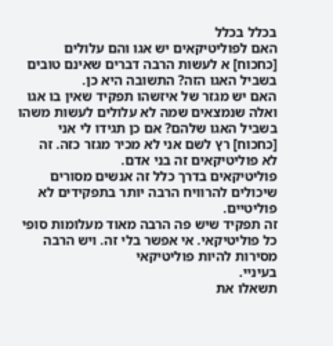בכלל בכלל
האם לפוליטיקאים יש אגו והם עלולים
[כחכוח] א לעשות הרבה דברים שאינם טובים
בשביל האגו הזה? התשובה היא כן.
האם יש מגזר של איזשהו תפקיד שאין בו אגו
ואלה שנמצאים שמה לא עלולים לעשות משהו
בשביל האגו שלהם? אם כן תגידו לי אני
[כחכוח] רץ לשם אני לא מכיר מגזר כזה. זה
לא פוליטיקאים זה בני אדם.
פוליטיקאים בדרך כלל זה אנשים מסורים
שיכולים להרוויח הרבה יותר בתפקידים לא
פוליטיים.
זה תפקיד שיש פה הרבה מאוד מעלומות סופי
כל פוליטיקאי. אי אפשר בלי זה. ויש הרבה
מסירות להיות פוליטיקאי
בעיניי.
תשאלו את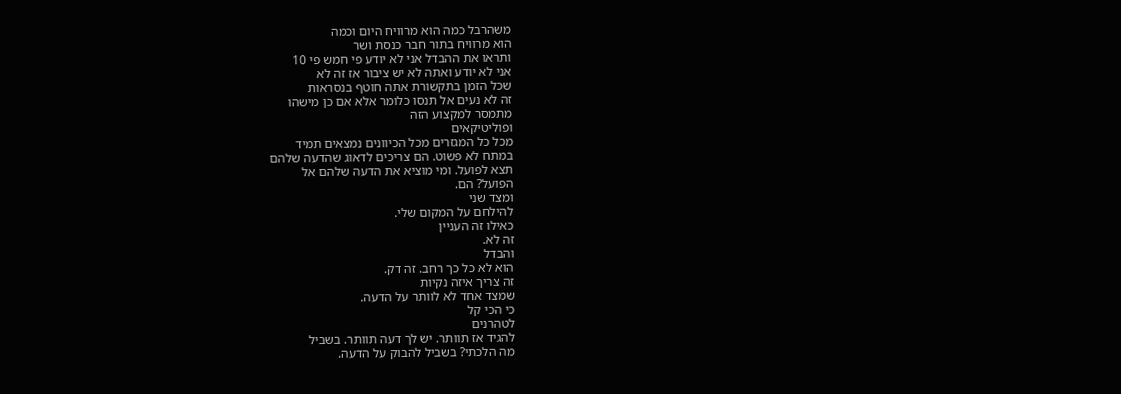משהרבל כמה הוא מרוויח היום וכמה
הוא מרוויח בתור חבר כנסת ושר
ותראו את ההבדל אני לא יודע פי חמש פי 10
אני לא יודע ואתה לא יש ציבור אז זה לא
שכל הזמן בתקשורת אתה חוטף בנסראות
זה לא נעים אל תנסו כלומר אלא אם כן מישהו
מתמסר למקצוע הזה
ופוליטיקאים
מכל כל המגזרים מכל הכיוונים נמצאים תמיד
במתח לא פשוט. הם צריכים לדאוג שהדעה שלהם
תצא לפועל. ומי מוציא את הדעה שלהם אל
הפועל? הם.
ומצד שני
להילחם על המקום שלי.
כאילו זה העניין
זה לא.
והבדל
הוא לא כל כך רחב. זה דק.
זה צריך איזה נקיות
שמצד אחד לא לוותר על הדעה.
כי הכי קל
לטהרנים
להגיד אז תוותר. יש לך דעה תוותר. בשביל
מה הלכתי? בשביל להבוק על הדעה.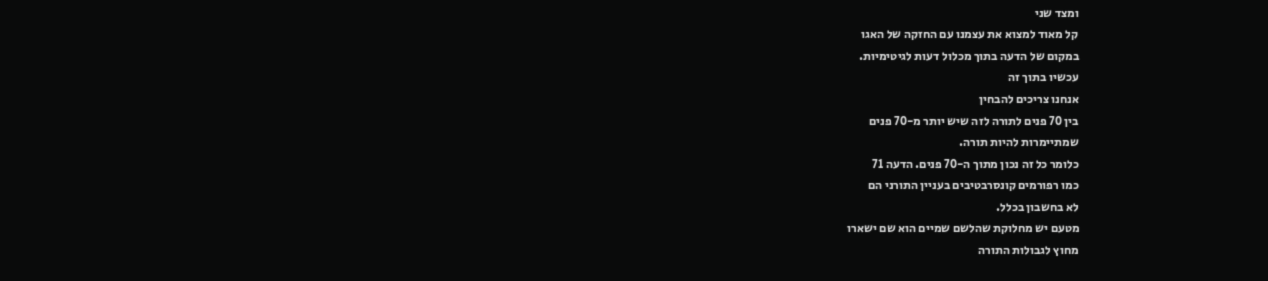ומצד שני
קל מאוד למצוא את עצמנו עם החזקה של האגו
במקום של הדעה בתוך מכלול דעות לגיטימיות.
עכשיו בתוך זה
אנחנו צריכים להבחין
בין 70 פנים לתורה לזה שיש יותר מ-70 פנים
שמתיימרות להיות תורה.
כלומר כל זה נכון מתוך ה-70 פנים. הדעה 71
כמו רפורמים קונסרבטיבים בעניין התורני הם
לא בחשבון בכלל.
מטעם יש מחלוקת שהלשם שמיים הוא שם ישארו
מחוץ לגבולות התורה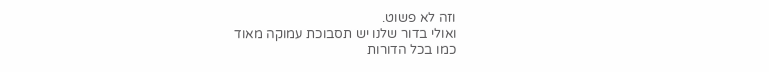וזה לא פשוט.
ואולי בדור שלנו יש תסבוכת עמוקה מאוד
כמו בכל הדורות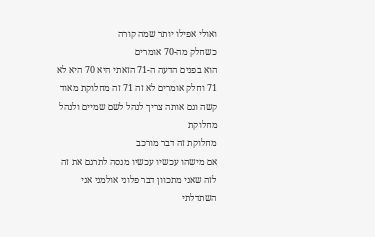ואולי אפילו יותר שמה קורה
כשחלק מה-70 אומרים
הוא בפנים הדעה ה-71 הזאתי היא 70 היא לא
71 וחלק אומרים לא זה 71 זה מחלוקת מאוד
קשה וגם אותה צריך לנהל לשם שמיים ולנהל
מחלוקת
מחלוקת זה דבר מורכב
אם מישהו עכשיו עכשיו מנסה לתרגם את זה
לזה שאני מתכוון דבר פלוני אולמני אני
השתדלתי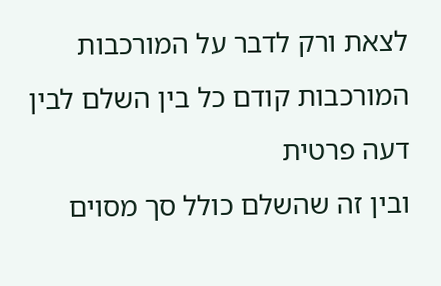לצאת ורק לדבר על המורכבות
המורכבות קודם כל בין השלם לבין דעה פרטית
ובין זה שהשלם כולל סך מסוים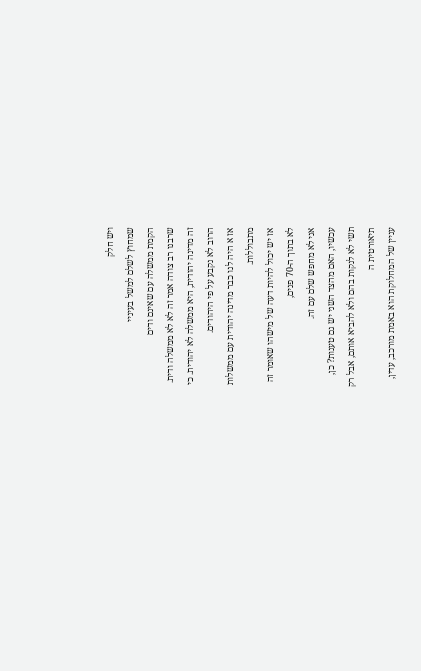ויש חלק
שמחוץ לשלם למשל בעיניי
הקמת ממשלה עם שאינם ודים
שרבנו רב צודה אמר זה לא לא ממשלה ודית.
זה מדינה יהודית, היא ממשלה לא יהודית. כי
הרוב לא נקבע על פי היהודים.
אז א היה לנו כבר מדינה יהודית עם ממשלות
מתבוללות.
אז יש יכול להיות דעה של מישהו שאומר זה
לא בתוך ה-70 פנים,
אני לא מחפש שלם עם זה.
עכשיו, האם מהצד השני יש גם טענות? כן,
תשי לא לנקות בהם ולא להביא אותם, אבל רק
תיאורטית ה
עניין של המחלוקת הוא באמת מורכב, עדין,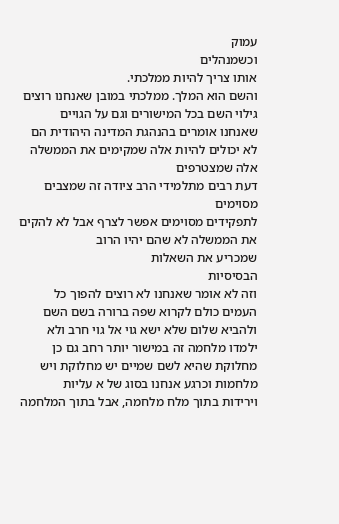עמוק
וכשמנהלים
אותו צריך להיות ממלכתי.
והשם הוא המלך. ממלכתי במובן שאנחנו רוצים
גילוי השם בכל המישורים וגם על הגויים
שאנחנו אומרים בהנהגת המדינה היהודית הם
לא יכולים להיות אלה שמקימים את הממשלה
אלה שמצטרפים
דעת רבים מתלמידי הרב ציודה זה שמצבים
מסוימים
לתפקידים מסוימים אפשר לצרף אבל לא להקים
את הממשלה לא שהם יהיו הרוב
שמכריע את השאלות
הבסיסיות
וזה לא אומר שאנחנו לא רוצים להפוך כל
העמים כולם לקרוא שפה ברורה בשם השם
ולהביא שלום שלא ישא גוי אל גוי חרב ולא
ילמדו מלחמה זה במישור יותר רחב גם כן
מחלוקת שהיא לשם שמיים יש מחלוקת ויש
מלחמות וכרגע אנחנו בסוג של א עליות
וירידות בתוך מלח מלחמה, אבל בתוך המלחמה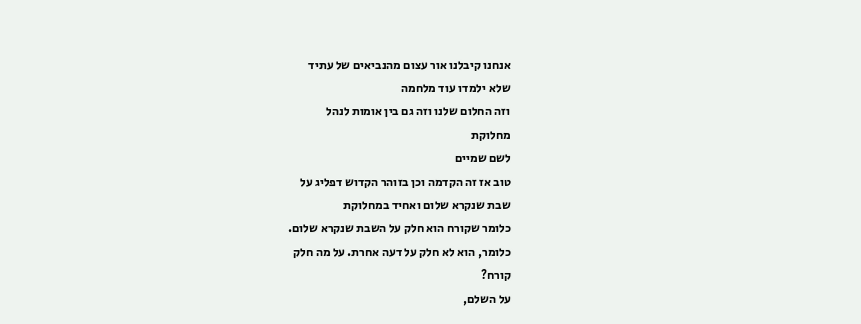אנחנו קיבלנו אור עצום מהנביאים של עתיד
שלא ילמדו עוד מלחמה
וזה החלום שלנו וזה גם בין אומות לנהל
מחלוקת
לשם שמיים
טוב אז זה הקדמה וכן בזוהר הקדוש דפליג על
שבת שנקרא שלום ואחיד במחלוקת
כלומר שקורח הוא חלק על השבת שנקרא שלום.
כלומר, הוא לא חלק על דעה אחרת. על מה חלק
קורח?
על השלם,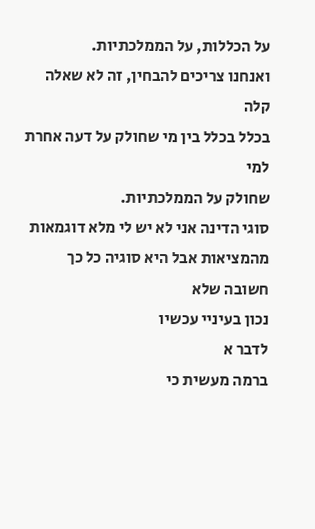על הכללות, על הממלכתיות.
ואנחנו צריכים להבחין, זה לא שאלה קלה
בכלל בכלל בין מי שחולק על דעה אחרת למי
שחולק על הממלכתיות.
סוגי הדינה אני לא יש לי מלא דוגמאות
מהמציאות אבל היא סוגיה כל כך חשובה שלא
נכון בעיניי עכשיו
לדבר א
ברמה מעשית כי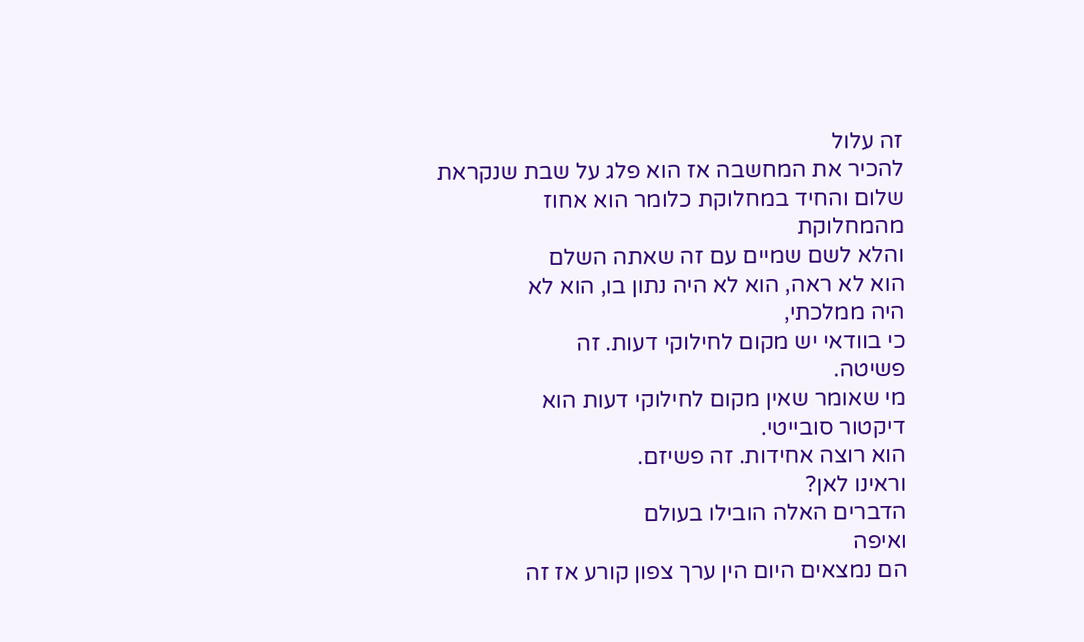זה עלול
להכיר את המחשבה אז הוא פלג על שבת שנקראת
שלום והחיד במחלוקת כלומר הוא אחוז
מהמחלוקת
והלא לשם שמיים עם זה שאתה השלם
הוא לא ראה, הוא לא היה נתון בו, הוא לא
היה ממלכתי,
כי בוודאי יש מקום לחילוקי דעות. זה
פשיטה.
מי שאומר שאין מקום לחילוקי דעות הוא
דיקטור סובייטי.
הוא רוצה אחידות. זה פשיזם.
וראינו לאן?
הדברים האלה הובילו בעולם
ואיפה
הם נמצאים היום הין ערך צפון קורע אז זה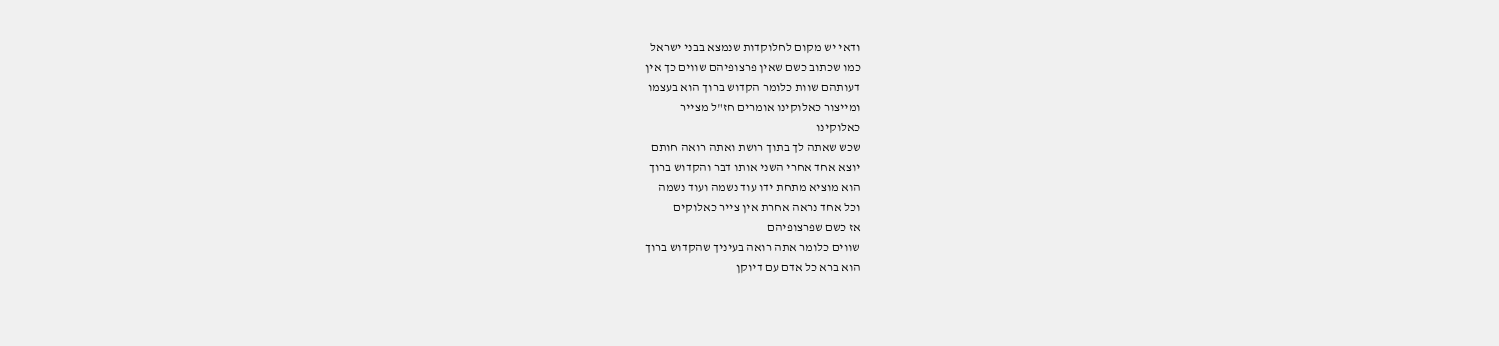ודאי יש מקום לחלוקדות שנמצא בבני ישראל
כמו שכתוב כשם שאין פרצופיהם שווים כך אין
דעותהם שוות כלומר הקדוש ברוך הוא בעצמו
ומייצור כאלוקינו אומרים חז"ל מצייר
כאלוקינו
שכש שאתה לך בתוך רושת ואתה רואה חותם
יוצא אחד אחרי השני אותו דבר והקדוש ברוך
הוא מוציא מתחת ידו עוד נשמה ועוד נשמה
וכל אחד נראה אחרת אין צייר כאלוקים
אז כשם שפרצופיהם
שווים כלומר אתה רואה בעיניך שהקדוש ברוך
הוא ברא כל אדם עם דיוקן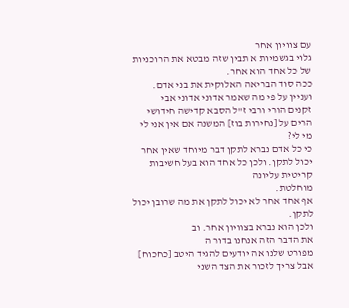עם צוויון אחר
גלוי בגשמיות א תבין שזה מבטא את הרוכניות
של כל אחד הוא אחר.
ככה סוד הבריאה האלוקית את בני אדם.
ועניין על פי מה שאמר אדוני אדוני אבי
זקנים הורי ורבי ז"ל הסבא קדישה חידושי
הרים על [נחירות בוז] המשנה אם אין אני לי
מי לי?
כי כל אדם נברא לתקן דבר מיוחד שאין אחר
יכול לתקן. ולכן כל אחד הוא בעל חשיבות
קריטית עליונה
מוחלטת.
אף אחד אחר לא יכול לתקן את מה שרובן יכול
לתקן.
ולכן הוא נברא בצוויון אחר. וב
את הדבר הזה אנחנו בדור ה
מפורט שלנו אה יודעים להגיד היטב [כחכוח]
אבל צריך לזכור את הצד השני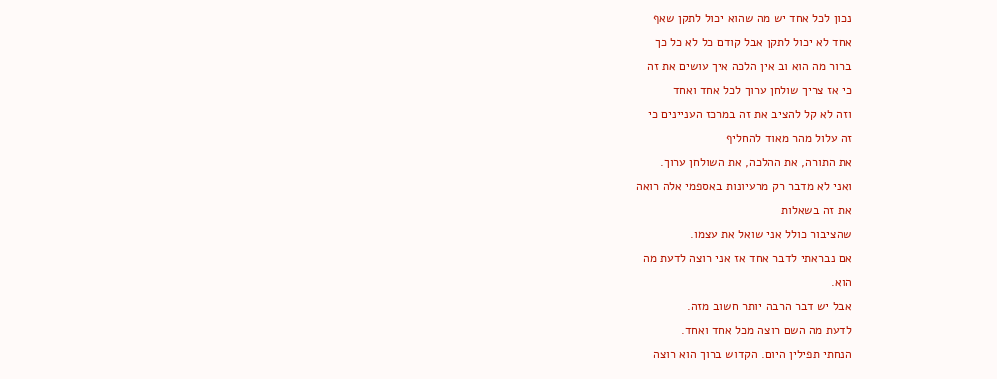נכון לכל אחד יש מה שהוא יכול לתקן שאף
אחד לא יכול לתקן אבל קודם כל לא כל כך
ברור מה הוא וב אין הלכה איך עושים את זה
כי אז צריך שולחן ערוך לכל אחד ואחד
וזה לא קל להציב את זה במרכז העניינים כי
זה עלול מהר מאוד להחליף
את התורה, את ההלכה, את השולחן ערוך.
ואני לא מדבר רק מרעיונות באספמי אלה רואה
את זה בשאלות
שהציבור כולל אני שואל את עצמו.
אם נבראתי לדבר אחד אז אני רוצה לדעת מה
הוא.
אבל יש דבר הרבה יותר חשוב מזה.
לדעת מה השם רוצה מכל אחד ואחד.
הנחתי תפילין היום. הקדוש ברוך הוא רוצה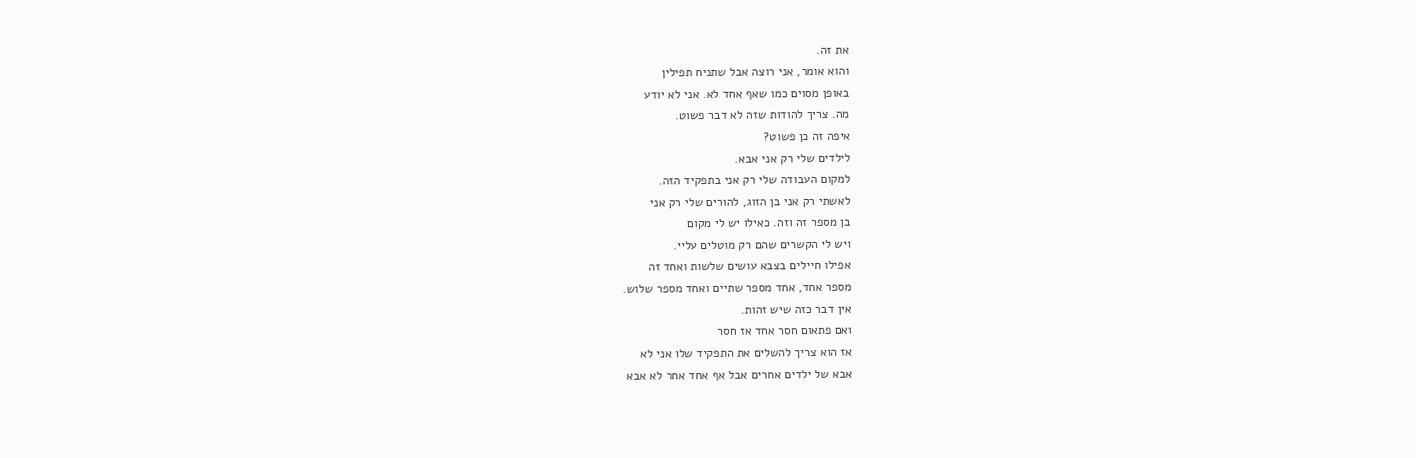את זה.
והוא אומר, אני רוצה אבל שתניח תפילין
באופן מסוים כמו שאף אחד לא. אני לא יודע
מה. צריך להודות שזה לא דבר פשוט.
איפה זה כן פשוט?
לילדים שלי רק אני אבא.
למקום העבודה שלי רק אני בתפקיד הזה.
לאשתי רק אני בן הזוג, להורים שלי רק אני
בן מספר זה וזה. כאילו יש לי מקום
ויש לי הקשרים שהם רק מוטלים עליי.
אפילו חיילים בצבא עושים שלשות ואחד זה
מספר אחד, אחד מספר שתיים ואחד מספר שלוש.
אין דבר כזה שיש זהות.
ואם פתאום חסר אחד אז חסר
אז הוא צריך להשלים את התפקיד שלו אני לא
אבא של ילדים אחרים אבל אף אחד אחר לא אבא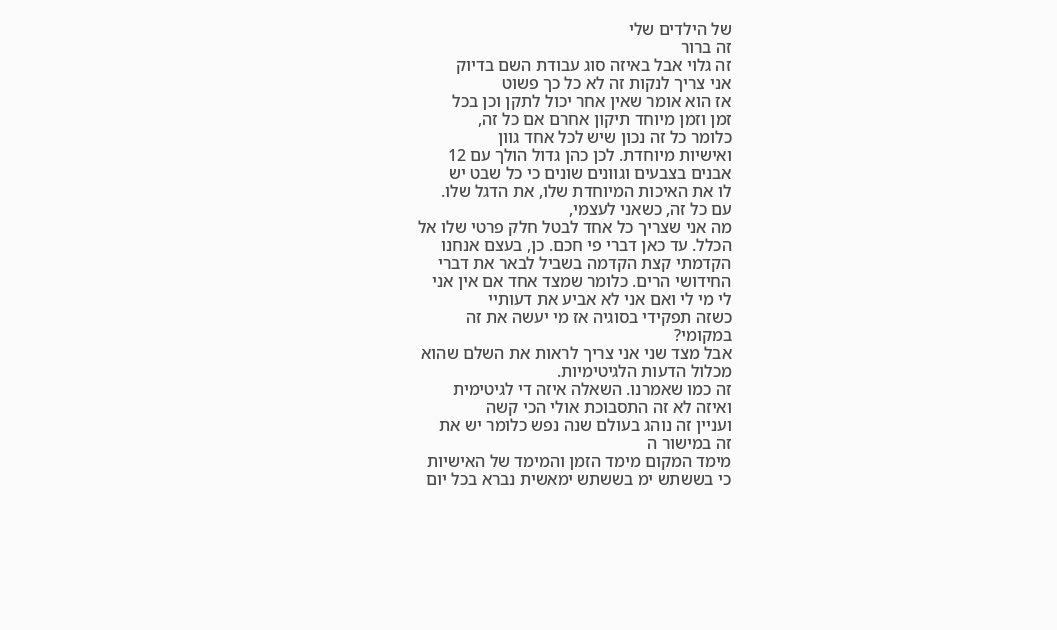של הילדים שלי
זה ברור
זה גלוי אבל באיזה סוג עבודת השם בדיוק
אני צריך לנקות זה לא כל כך פשוט
אז הוא אומר שאין אחר יכול לתקן וכן בכל
זמן וזמן מיוחד תיקון אחרם אם כל זה,
כלומר כל זה נכון שיש לכל אחד גוון
ואישיות מיוחדת. לכן כהן גדול הולך עם 12
אבנים בצבעים וגוונים שונים כי כל שבט יש
לו את האיכות המיוחדת שלו, את הדגל שלו.
עם כל זה, כשאני לעצמי,
מה אני שצריך כל אחד לבטל חלק פרטי שלו אל
הכלל. עד כאן דברי פי חכם. כן, בעצם אנחנו
הקדמתי קצת הקדמה בשביל לבאר את דברי
החידושי הרים. כלומר שמצד אחד אם אין אני
לי מי לי ואם אני לא אביע את דעותיי
כשזה תפקידי בסוגיה אז מי יעשה את זה
במקומי?
אבל מצד שני אני צריך לראות את השלם שהוא
מכלול הדעות הלגיטימיות.
זה כמו שאמרנו. השאלה איזה די לגיטימית
ואיזה לא זה התסבוכת אולי הכי קשה
ועניין זה נוהג בעולם שנה נפש כלומר יש את
זה במישור ה
מימד המקום מימד הזמן והמימד של האישיות
כי בששתש ימ בששתש ימאשית נברא בכל יום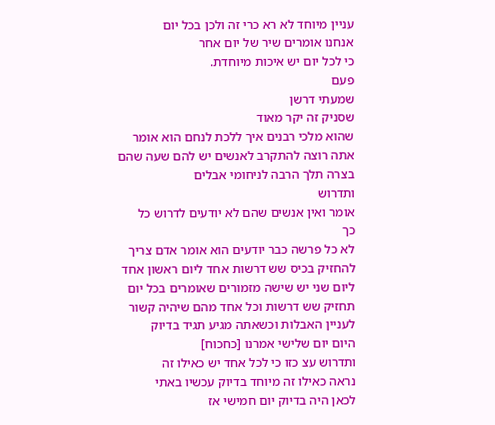עניין מיוחד לא רא כרי זה ולכן בכל יום
אנחנו אומרים שיר של יום אחר
כי לכל יום יש איכות מיוחדת.
פעם
שמעתי דרשן
שסניק זה יקר מאוד
שהוא מלכי רבנים איך ללכת לנחם הוא אומר
אתה רוצה להתקרב לאנשים יש להם שעה שהם
בצרה תלך הרבה לניחומי אבלים
ותדרוש
אומר ואין אנשים שהם לא יודעים לדרוש כל
כך
לא כל פרשה כבר יודעים הוא אומר אדם צריך
להחזיק בכיס שש דרשות אחד ליום ראשון אחד
ליום שני יש שישה מזמורים שאומרים בכל יום
תחזיק שש דרשות וכל אחד מהם שיהיה קשור
לעניין האבלות וכשאתה מגיע תגיד בדיוק
היום יום שלישי אמרנו [כחכוח]
ותדרוש עצ כזו כי לכל אחד יש כאילו זה
נראה כאילו זה מיוחד בדיוק עכשיו באתי
לכאן היה בדיוק יום חמישי אז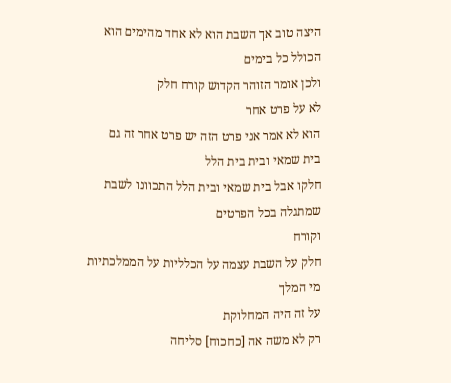היצה טוב אך השבת הוא לא אחד מהימים הוא
הכולל כל בימים
ולכן אומר הזוהר הקדוש קורח חלק
לא על פרט אחר
הוא לא אמר אני פרט הזה יש פרט אחר זה גם
בית שמאי ובית בית הלל
חלקו אבל בית שמאי ובית הלל התכוונו לשבת
שמתגלה בכל הפרטים
וקורח
חלק על השבת עצמה על הכלליות על הממלכתיות
מי המלך
על זה היה המחלוקת
רק לא משה אה [כחכוח] סליחה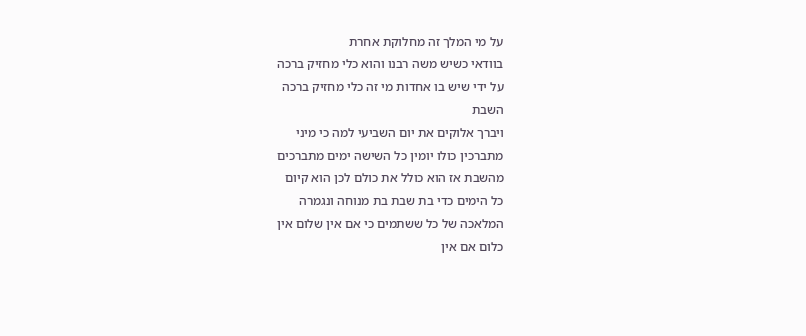על מי המלך זה מחלוקת אחרת
בוודאי כשיש משה רבנו והוא כלי מחזיק ברכה
על ידי שיש בו אחדות מי זה כלי מחזיק ברכה
השבת
ויברך אלוקים את יום השביעי למה כי מיני
מתברכין כולו יומין כל השישה ימים מתברכים
מהשבת אז הוא כולל את כולם לכן הוא קיום
כל הימים כדי בת שבת בת מנוחה ונגמרה
המלאכה של כל ששתמים כי אם אין שלום אין
כלום אם אין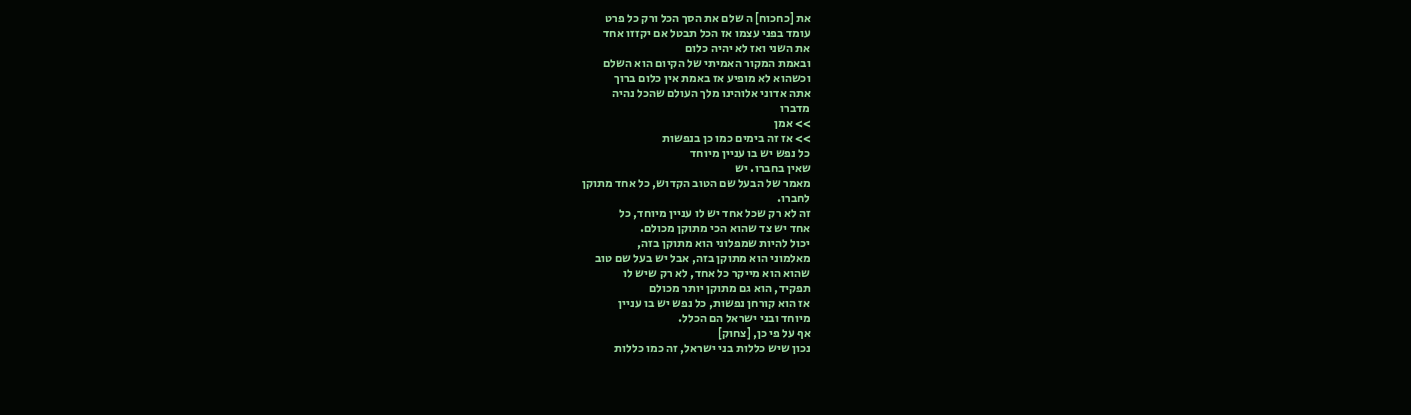את [כחכוח] ה שלם את הסך הכל ורק כל פרט
עומד בפני עצמו אז הכל תבטל אם יקזזו אחד
את השני ואז לא יהיה כלום
ובאמת המקור האמיתי של הקיום הוא השלם
וכשהוא לא מופיע אז באמת אין כלום ברוך
אתה אדוני אלוהינו מלך העולם שהכל נהיה
מדברו
>> אמן
>> אז זה בימים כמו כן בנפשות
כל נפש יש בו עניין מיוחד
שאין בחברו. יש
מאמר של הבעל שם הטוב הקדוש, כל אחד מתוקן
לחברו.
זה לא רק שכל אחד יש לו עניין מיוחד, כל
אחד יש צד שהוא הכי מתוקן מכולם.
יכול להיות שמפלוני הוא מתוקן בזה,
מאלמוני הוא מתוקן בזה, אבל יש בעל שם טוב
שהוא הוא מייקר כל אחד, לא רק שיש לו
תפקיד, הוא גם מתוקן יותר מכולם
אז הוא קורחן נפשות, כל נפש יש בו עניין
מיוחד ובני ישראל הם הכלל.
אף על פי כן, [צחוק]
נכון שיש כללות בני ישראל, זה כמו כללות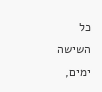כל השישה ימים,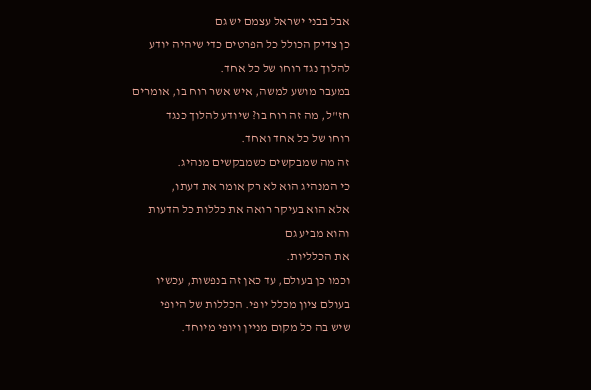אבל בבני ישראל עצמם יש גם
כן צדיק הכולל כל הפרטים כדי שיהיה יודע
להלוך נגד רוחו של כל אחד.
במעבר מושע למשה, איש אשר רוח בו, אומרים
חז"ל, מה זה רוח בו? שיודע להלוך כנגד
רוחו של כל אחד ואחד.
זה מה שמבקשים כשמבקשים מנהיג.
כי המנהיג הוא לא רק אומר את דעתו,
אלא הוא בעיקר רואה את כללות כל הדעות
והוא מביע גם
את הכלליות.
וכמו כן בעולם, עד כאן זה בנפשות, עכשיו
בעולם ציון מכלל יופי. הכללות של היופי
שיש בה כל מקום מניין ויופי מיוחד.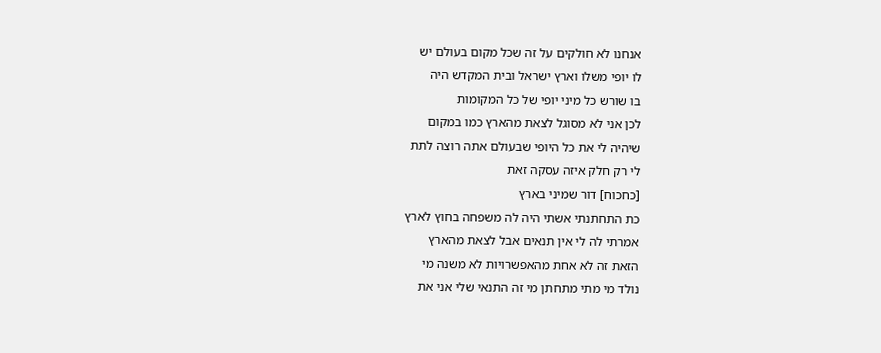אנחנו לא חולקים על זה שכל מקום בעולם יש
לו יופי משלו וארץ ישראל ובית המקדש היה
בו שורש כל מיני יופי של כל המקומות
לכן אני לא מסוגל לצאת מהארץ כמו במקום
שיהיה לי את כל היופי שבעולם אתה רוצה לתת
לי רק חלק איזה עסקה זאת
[כחכוח] דור שמיני בארץ
כת התחתנתי אשתי היה לה משפחה בחוץ לארץ
אמרתי לה לי אין תנאים אבל לצאת מהארץ
הזאת זה לא אחת מהאפשרויות לא משנה מי
נולד מי מתי מתחתן מי זה התנאי שלי אני את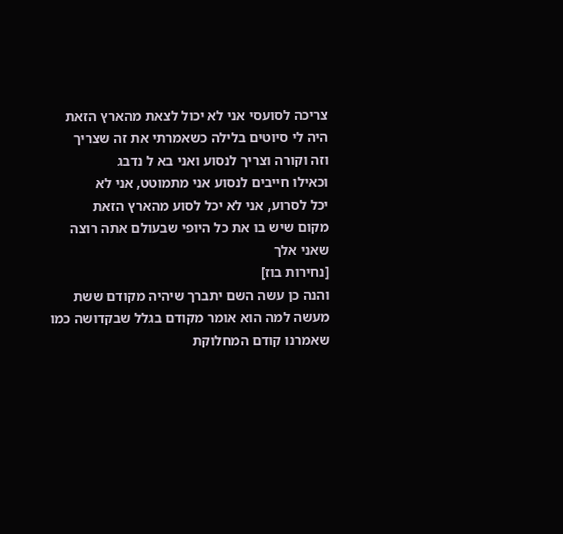צריכה לסועסי אני לא יכול לצאת מהארץ הזאת
היה לי סיוטים בלילה כשאמרתי את זה שצריך
וזה וקורה וצריך לנסוע ואני בא ל נדבג
וכאילו חייבים לנסוע אני מתמוטט, אני לא
יכל לסרוע, אני לא יכל לסוע מהארץ הזאת
מקום שיש בו את כל היופי שבעולם אתה רוצה
שאני אלך
[נחירות בוז]
והנה כן עשה השם יתברך שיהיה מקודם ששת
מעשה למה הוא אומר מקודם בגלל שבקדושה כמו
שאמרנו קודם המחלוקת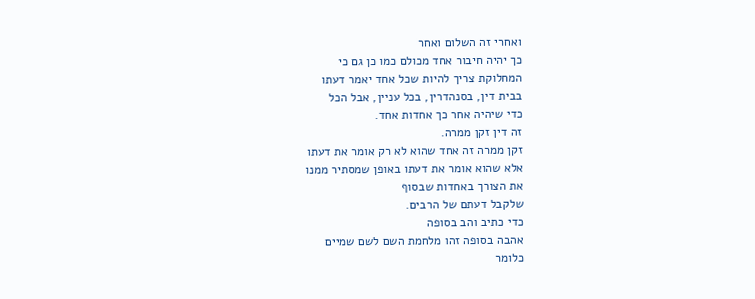ואחרי זה השלום ואחר
כך יהיה חיבור אחד מכולם כמו כן גם כי
המחלוקת צריך להיות שכל אחד יאמר דעתו
בבית דין, בסנהדרין, בכל עניין, אבל הכל
כדי שיהיה אחר כך אחדות אחד.
זה דין זקן ממרה.
זקן ממרה זה אחד שהוא לא רק אומר את דעתו
אלא שהוא אומר את דעתו באופן שמסתיר ממנו
את הצורך באחדות שבסוף
שלקבל דעתם של הרבים.
כדי כתיב והב בסופה
אהבה בסופה זהו מלחמת השם לשם שמיים
כלומר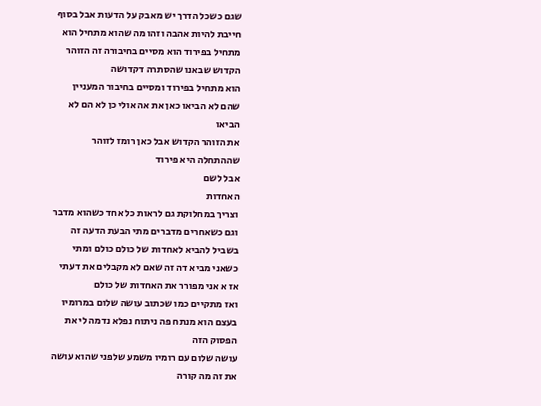שגם כשכל הדרך יש מאבק על הדעות אבל בסוף
חייבת להיות אהבה וזהו מה שהוא מתחיל הוא
מתחיל בפירוד הוא מסיים בחיבורה זה הזוהר
הקדוש שבאנו שהסתרה דקדושה
הוא מתחיל בפירוד ומסיים בחיבור המעניין
שהם לא הביאו כאן את אה אולי כן לא הם לא
הביאו
את הזוהר הקדוש אבל כאן רומז לזוהר
שההתחלה היא פירוד
אבל לשם
האחדות
וצריך במחלוקת גם לראות כל אחד כשהוא מדבר
וגם כשאחרים מדברים מתי הבעת הדעה זה
בשביל להביא לאחדות של כולם כולם ומתי
כשאני מביא דה זה שאם לא מקבלים את דעתי
אז א אני מפורר את האחדות של כולם
ואז מתקיים כמו שכתוב עושה שלום במרומיו
בעצם הוא מנתח פה ניתוח נפלא נדמה לי את
הפסוק הזה
עושה שלום עם רומיו משמע שלפני שהוא עושה
את זה מה קורה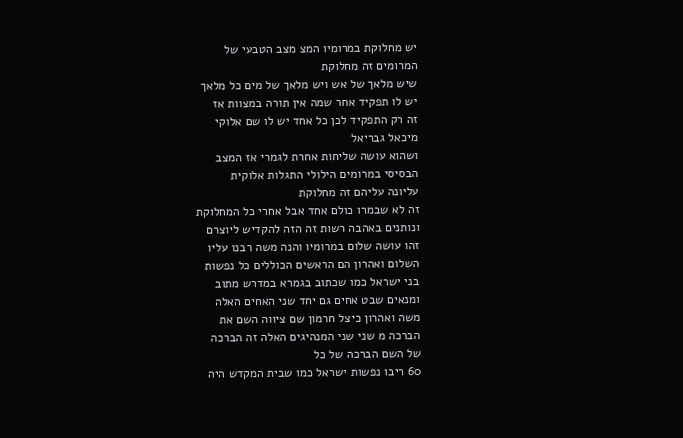יש מחלוקת במרומיו המצ מצב הטבעי של
המרומים זה מחלוקת
שיש מלאך של אש ויש מלאך של מים כל מלאך
יש לו תפקיד אחר שמה אין תורה במצוות אז
זה רק התפקיד לכן כל אחד יש לו שם אלוקי
מיכאל גבריאל
ושהוא עושה שליחות אחרת לגמרי אז המצב
הבסיסי במרומים הילולי התגלות אלוקית
עליונה עליהם זה מחלוקת
זה לא שבמרו כולם אחד אבל אחרי כל המחלוקת
ונותנים באהבה רשות זה הזה להקדיש ליוצרם
זהו עושה שלום במרומיו והנה משה רבנו עליו
השלום ואהרון הם הראשים הכוללים כל נפשות
בני ישראל כמו שכתוב בגמרא במדרש מתוב
ומנאים שבט אחים גם יחד שני האחים האלה
משה ואהרון כיצל חרמון שם ציווה השם את
הברכה מ שני שני המנהיגים האלה זה הברכה
של השם הברכה של כל
60 ריבו נפשות ישראל כמו שבית המקדש היה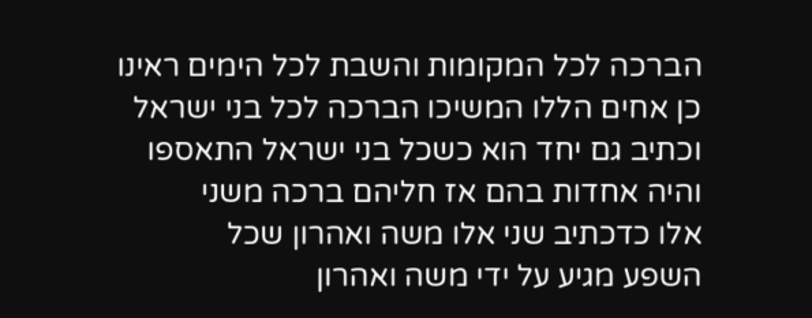הברכה לכל המקומות והשבת לכל הימים ראינו
כן אחים הללו המשיכו הברכה לכל בני ישראל
וכתיב גם יחד הוא כשכל בני ישראל התאספו
והיה אחדות בהם אז חליהם ברכה משני
אלו כדכתיב שני אלו משה ואהרון שכל
השפע מגיע על ידי משה ואהרון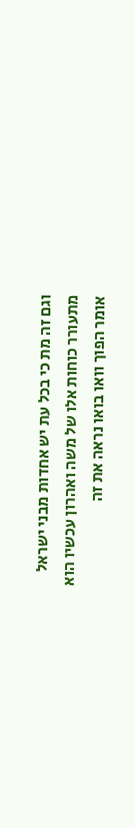וגם זה מת כי בכל עת יש אחדות מבני ישראל
מתעורר כוחות אלו של משה ואהרון עכשיו הוא
אומר הפוך וואו בואו נראה את זה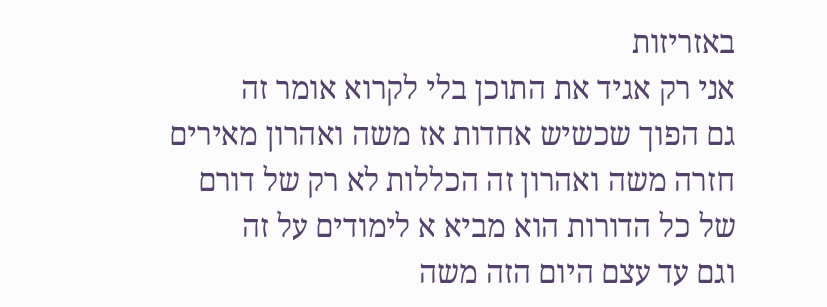באזריזות
אני רק אגיד את התוכן בלי לקרוא אומר זה
גם הפוך שכשיש אחדות אז משה ואהרון מאירים
חזרה משה ואהרון זה הכללות לא רק של דורם
של כל הדורות הוא מביא א לימודים על זה
וגם עד עצם היום הזה משה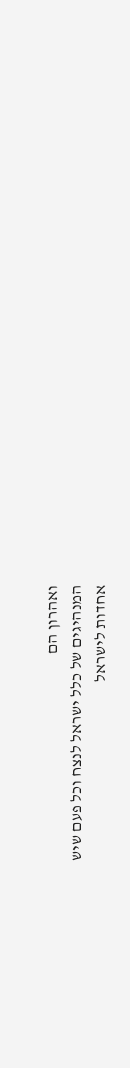ואהרון הם
המנהיגים של כלל ישראל לנצח וכל פעם שיש
אחדות לישראל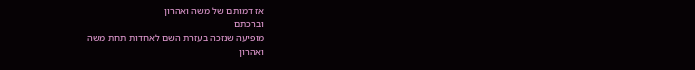אז דמותם של משה ואהרון
וברכתם
מופיעה שנזכה בעזרת השם לאחדות תחת משה
ואהרון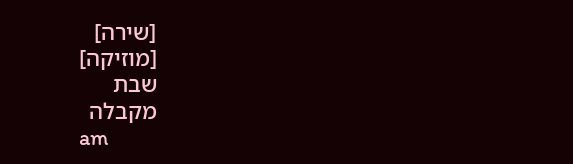[שירה]
[מוזיקה]
שבת
מקבלה
am